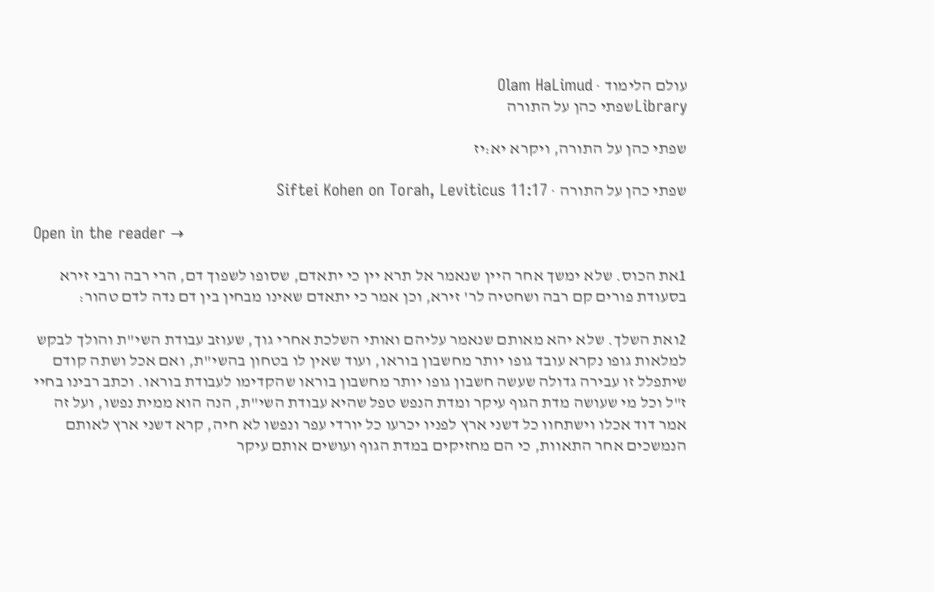עולם הלימוד · Olam HaLimud
Libraryשפתי כהן על התורה

שפתי כהן על התורה, ויקרא יא:יז

שפתי כהן על התורה · Siftei Kohen on Torah, Leviticus 11:17

Open in the reader →

1את הכוס. שלא ימשך אחר היין שנאמר אל תרא יין כי יתאדם, שסופו לשפוך דם, הרי רבה ורבי זירא בסעודת פורים קם רבה ושחטיה לר' זירא, וכן אמר כי יתאדם שאינו מבחין בין דם נדה לדם טהור:

2ואת השלך. שלא יהא מאותם שנאמר עליהם ואותי השלכת אחרי גוך, שעוזב עבודת השי"ת והולך לבקש למלאות גופו נקרא עובד גופו יותר מחשבון בוראו, ועוד שאין לו בטחון בהשי"ת, ואם אכל ושתה קודם שיתפלל זו עבירה גדולה שעשה חשבון גופו יותר מחשבון בוראו שהקדימו לעבודת בוראו. וכתב רבינו בחיי ז"ל וכל מי שעושה מדת הגוף עיקר ומדת הנפש טפל שהיא עבודת השי"ת, הנה הוא ממית נפשו, ועל זה אמר דוד אכלו וישתחוו כל דשני ארץ לפניו יכרעו כל יורדי עפר ונפשו לא חיה, קרא דשני ארץ לאותם הנמשכים אחר התאוות, כי הם מחזיקים במדת הגוף ועושים אותם עיקר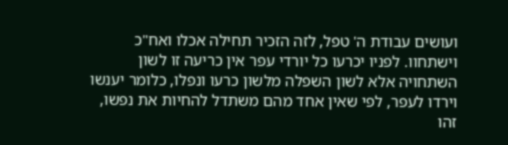ועושים עבודת ה' טפל, לזה הזכיר תחילה אכלו ואח"כ וישתחוו. לפניו יכרעו כל יורדי עפר אין כריעה זו לשון השתחויה אלא לשון השפלה מלשון כרעו ונפלו, כלומר יענשו וירדו לעפר, לפי שאין אחד מהם משתדל להחיות את נפשו, זהו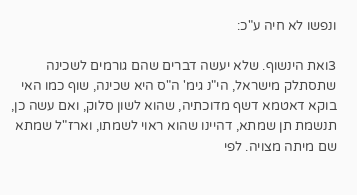ונפשו לא חיה ע"כ:

3ואת הינשוף. שלא יעשה דברים שהם גורמים לשכינה שתסתלק מישראל, הי"נ גימ' ה"ס היא שכינה, שוף כמו האי בוקא דאטמא דשף מדוכתיה, שהוא לשון סלוק, ואם עשה כן, תנשמת תן שמתא, דהיינו שהוא ראוי לשמתו, וארז"ל שמתא שם מיתה מצויה. לפי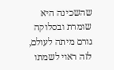שהשכינה היא שומרת ובסלוקה גורם מיתה לעולם, לזה ראוי לשמתו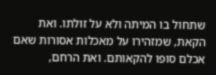שתחול בו המיתה ולא על זולתו. ואת הקאת, שמזהירו על מאכלות אסורות שאם אכלם סופו להקאותם. ואת הרחם,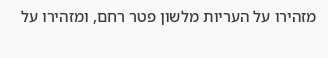מזהירו על העריות מלשון פטר רחם, ומזהירו על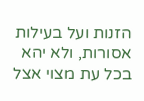הזנות ועל בעילות אסורות, ולא יהא בכל עת מצוי אצל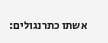אשתו כתרנגולים: